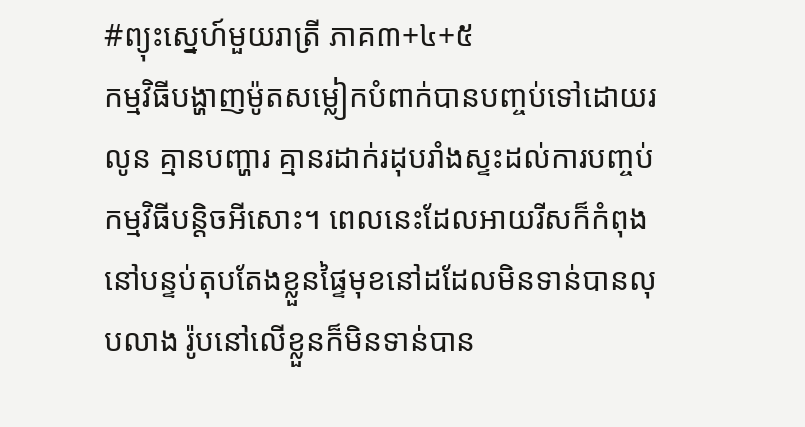#ព្យុះស្នេហ៍មួយរាត្រី ភាគ៣+៤+៥
កម្មវិធីបង្ហាញម៉ូតសម្លៀកបំពាក់បានបញ្ចប់ទៅដោយរលូន គ្មានបញ្ហារ គ្មានរដាក់រដុបរាំងស្ទះដល់ការបញ្ចប់កម្មវិធីបន្តិចអីសោះ។ ពេលនេះដែលអាយរីសក៏កំពុងនៅបន្ទប់តុបតែងខ្លួនផ្ទៃមុខនៅដដែលមិនទាន់បានលុបលាង រ៉ូបនៅលើខ្លួនក៏មិនទាន់បាន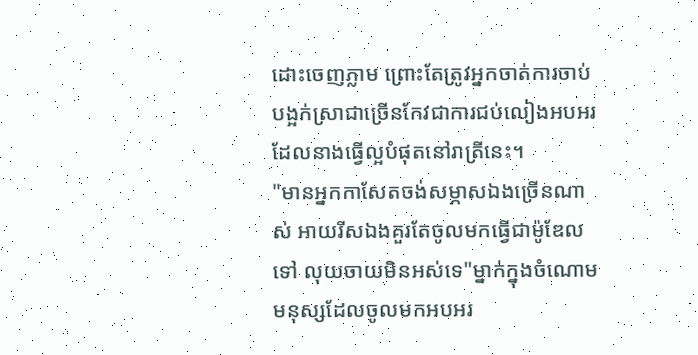ដោះចេញភ្លាម ព្រោះតែត្រូវអ្នកចាត់ការចាប់បង្អក់ស្រាជាច្រើនកែវជាការជប់លៀងអបអរដែលនាងធ្វើល្អបំផុតនៅរាត្រីនេះ។
"មានអ្នកកាសែតចង់សម្ភាសឯងច្រើនណាស់ អាយរីសឯងគួរតែចូលមកធ្វើជាម៉ូឌែលទៅ លុយចាយមិនអស់ទេ"ម្នាក់ក្នុងចំណោមមនុស្សដែលចូលមកអបអរ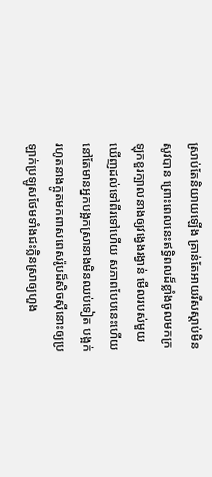ស្រាប់តែនិយាយឡើង គ្រាន់តែអាយរីសស្តាប់មិនសូវបាន ព្រោះពេលនេះឥទ្ធិពលដ៏ខ្លាំងចូលមកក្រឡុកខួរក្បាលនាងឲ្យវង្វេងរង្វាន់ មើលរបស់មួយឃើញដល់ទៅពីរទៅហើយ សភាពបែបនេះហើយនៅតែមានអ្នកបង្អកស្រានាងមិនឈប់ទៀត បង្អក់រហូតនាងក្អូតមកពាសពេសរ៉ូបដ៏សិចស៊ីនោះឲ្យប្រឡាក់ប្រឡូសថែមទាំងជះក្លិនស្រាឲ្យហួង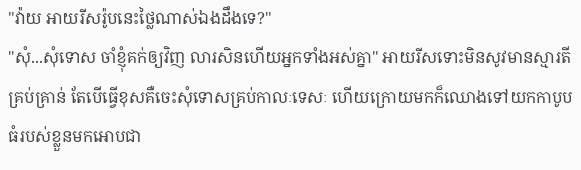"វ៉ាយ អាយរីសរ៉ូបនេះថ្លៃណាស់ឯងដឹងទេ?"
"សុំ...សុំទោស ចាំខ្ញុំគក់ឲ្យវិញ លារសិនហើយអ្នកទាំងអស់គ្នា" អាយរីសទោះមិនសូវមានស្មារតីគ្រប់គ្រាន់ តែបើធ្វើខុសគឺចេះសុំទោសគ្រប់កាលៈទេសៈ ហើយក្រោយមកក៏ឈោងទៅយកកាបូបធំរបស់ខ្លួនមកអោបជា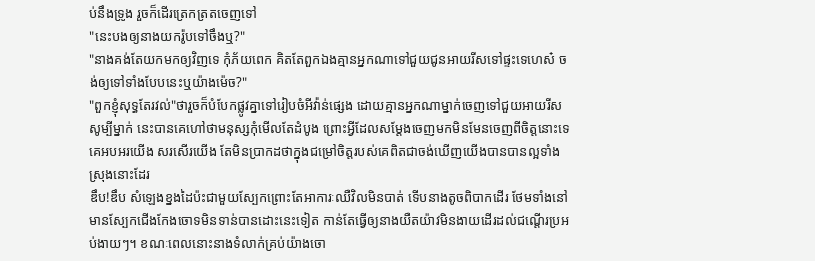ប់នឹងទ្រូង រួចក៏ដើរត្រេកត្រតចេញទៅ
"នេះបងឲ្យនាងយករ៉ូបទៅចឹងឬ?"
"នាងគង់តែយកមកឲ្យវិញទេ កុំភ័យពេក គិតតែពួកឯងគ្មានអ្នកណាទៅជួយជូនអាយរីសទៅផ្ទះទេហេស៎ ចង់ឲ្យទៅទាំងបែបនេះឬយ៉ាងម៉េច?"
"ពួកខ្ញុំសុទ្ធតែរវល់"ថារួចក៏បំបែកផ្លូវគ្នាទៅរៀបចំអីវ៉ាន់ផ្សេង ដោយគ្មានអ្នកណាម្នាក់ចេញទៅជួយអាយរីសសូម្បីម្នាក់ នេះបានគេហៅថាមនុស្សកុំមើលតែដំបូង ព្រោះអ្វីដែលសម្តែងចេញមកមិនមែនចេញពីចិត្តនោះទេ គេអបអរយើង សរសើរយើង តែមិនប្រាកដថាក្នុងជម្រៅចិត្តរបស់គេពិតជាចង់ឃើញយើងបានបានល្អទាំងស្រុងនោះដែរ
ឌឹប!ឌឹប សំឡេងខ្នងដៃប៉ះជាមួយស្បែកព្រោះតែអាការៈឈឺវិលមិនបាត់ ទើបនាងតូចពិបាកដើរ ថែមទាំងនៅមានស្បែកជើងកែងចោទមិនទាន់បានដោះនេះទៀត កាន់តែធ្វើឲ្យនាងយឺតយ៉ាវមិនងាយដើរដល់ជណ្តើរប្រអប់ងាយៗ។ ខណៈពេលនោះនាងទំលាក់គ្រប់យ៉ាងចោ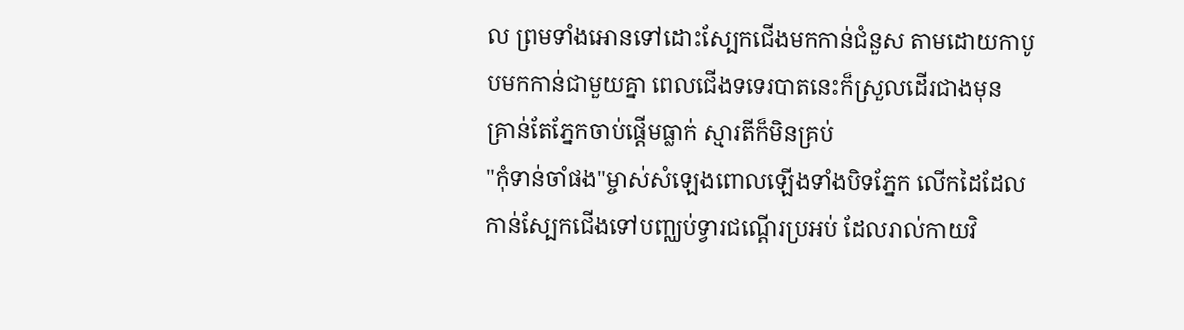ល ព្រមទាំងអោនទៅដោះស្បែកជើងមកកាន់ជំនួស តាមដោយកាបូបមកកាន់ជាមួយគ្នា ពេលជើងទទេរបាតនេះក៏ស្រួលដើរជាងមុន គ្រាន់តែភ្នែកចាប់ផ្តើមធ្លាក់ ស្មារតីក៏មិនគ្រប់
"កុំទាន់ចាំផង"ម្ចាស់សំឡេងពោលឡើងទាំងបិទភ្នែក លើកដៃដែលកាន់ស្បែកជើងទៅបញ្ឈប់ទ្វារជណ្តើរប្រអប់ ដែលរាល់កាយវិ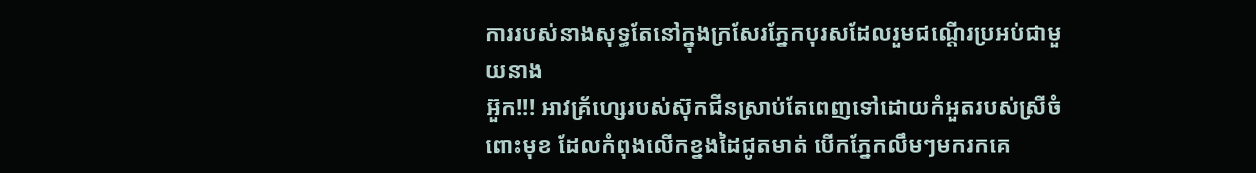ការរបស់នាងសុទ្ធតែនៅក្នុងក្រសែរភ្នែកបុរសដែលរួមជណ្តើរប្រអប់ជាមួយនាង
អ៊ួក!!! អាវគ្រ័ហ្សេរបស់ស៊ុកជីនស្រាប់តែពេញទៅដោយកំអួតរបស់ស្រីចំពោះមុខ ដែលកំពុងលើកខ្នងដៃជូតមាត់ បើកភ្នែកលឹមៗមករកគេ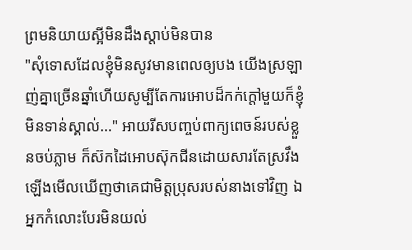ព្រមនិយាយស្អីមិនដឹងស្តាប់មិនបាន
"សុំទោសដែលខ្ញុំមិនសូវមានពេលឲ្យបង យើងស្រឡាញ់គ្នាច្រើនឆ្នាំហើយសូម្បីតែការអោបដ៏កក់ក្តៅមួយក៏ខ្ញុំមិនទាន់ស្គាល់..." អាយរីសបញ្ចប់ពាក្យពេចន៍របស់ខ្លួនចប់ភ្លាម ក៏ស៊កដៃអោបស៊ុកជីនដោយសារតែស្រវឹងឡើងមើលឃើញថាគេជាមិត្តប្រុសរបស់នាងទៅវិញ ឯអ្នកកំលោះបែរមិនយល់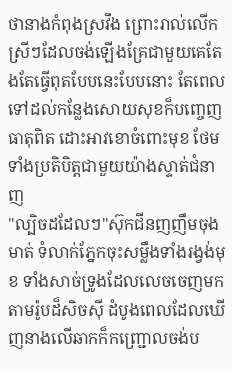ថានាងកំពុងស្រវឹង ព្រោះរាល់លើកស្រីៗដែលចង់ឡើងគ្រែជាមួយគេតែងតែធ្វើពុតបែបនេះបែបនោះ តែពេលទៅដល់កន្លែងសោយសុខក៏បញ្ចេញធាតុពិត ដោះអាវខោចំពោះមុខ ថែមទាំងប្រតិបិត្តជាមួយយ៉ាងស្ទាត់ជំនាញ
"ល្បិចដដែលៗ"ស៊ុកជីនញញឹមចុងមាត់ ទំលាក់ភ្នែកចុះសម្លឹងទាំងរង្វង់មុខ ទាំងសាច់ទ្រូងដែលលេចចេញមកតាមរ៉ូបដ៏សិចស៊ី ដំបូងពេលដែលឃើញនាងលើឆាកក៏កញ្ជ្រោលចង់ប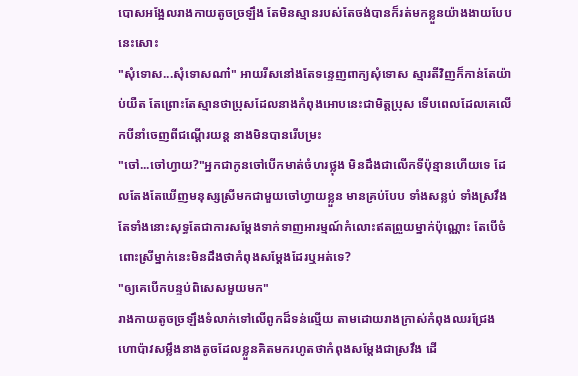បោសអង្អែលរាងកាយតូចច្រឡឹង តែមិនស្មានរបស់តែចង់បានក៏រត់មកខ្លួនយ៉ាងងាយបែបនេះសោះ
"សុំទោស...សុំទោសណា៎" អាយរីសនៅងតែទន្ទេញពាក្យសុំទោស ស្មារតីវិញក៏កាន់តែយ៉ាប់យឺត តែព្រោះតែស្មានថាប្រុសដែលនាងកំពុងអោបនេះជាមិត្តប្រុស ទើបពេលដែលគេលើកបីនាំចេញពីជណ្តើរយន្ត នាងមិនបានរើបម្រះ
"ចៅ...ចៅហ្វាយ?"អ្នកជាកូនចៅបើកមាត់ចំហរថ្លុង មិនដឹងជាលើកទីប៉ុន្មានហើយទេ ដែលតែងតែឃើញមនុស្សស្រីមកជាមួយចៅហ្វាយខ្លួន មានគ្រប់បែប ទាំងសន្លប់ ទាំងស្រវឹង តែទាំងនោះសុទ្ធតែជាការសម្តែងទាក់ទាញអារម្មណ៍កំលោះឥតព្រួយម្នាក់ប៉ុណ្ណោះ តែបើចំពោះស្រីម្នាក់នេះមិនដឹងថាកំពុងសម្តែងដែរឬអត់ទេ?
"ឲ្យគេបើកបន្ទប់ពិសេសមួយមក"
រាងកាយតូចច្រឡឹងទំលាក់ទៅលើពូកដ៏ទន់ល្មើយ តាមដោយរាងក្រាស់កំពុងឈរជ្រែងហោប៉ាវសម្លឹងនាងតូចដែលខ្លួនគិតមករហូតថាកំពុងសម្តែងជាស្រវឹង ដើ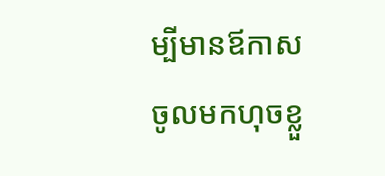ម្បីមានឪកាសចូលមកហុចខ្លួ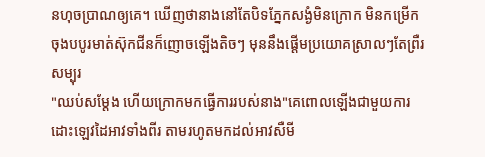នហុចប្រាណឲ្យគេ។ ឃើញថានាងនៅតែបិទភ្នែកសង្ងំមិនក្រោក មិនកម្រើក ចុងបបូរមាត់ស៊ុកជីនក៏ញោចឡើងតិចៗ មុននឹងផ្តើមប្រយោគស្រាលៗតែព្រឺរសម្បុរ
"ឈប់សម្តែង ហើយក្រោកមកធ្វើការរបស់នាង"គេពោលឡើងជាមួយការដោះឡេវដៃអាវទាំងពីរ តាមរហូតមកដល់អាវសឺមី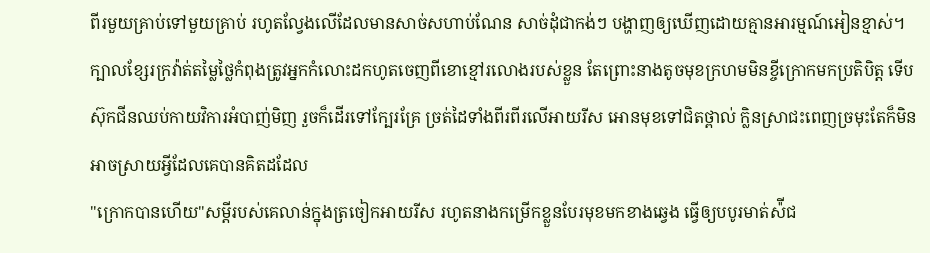ពីរមួយគ្រាប់ទៅមួយគ្រាប់ រហូតល្វែងលើដែលមានសាច់សហាប់ណែន សាច់ដុំជាកង់ៗ បង្ហាញឲ្យឃើញដោយគ្មានអារម្មណ៍អៀនខ្មាស់។ ក្បាលខ្សែរក្រវ៉ាត់តម្លៃថ្លៃកំពុងត្រូវអ្នកកំលោះដកហូតចេញពីខោខ្មៅរលោងរបស់ខ្លួន តែព្រោះនាងតូចមុខក្រហមមិនខ្ចីក្រោកមកប្រតិបិត្ត ទើបស៊ុកជីនឈប់កាយវិការអំបាញ់មិញ រួចក៏ដើរទៅក្បែរគ្រែ ច្រត់ដៃទាំងពីរពីរលើអាយរីស អោនមុខទៅជិតថ្ពាល់ ក្លិនស្រាជះពេញច្រមុះតែក៏មិនអាចស្រាយអ្វីដែលគេបានគិតដដែល
"ក្រោកបានហើយ"សម្តីរបស់គេលាន់ក្នុងត្រចៀកអាយរីស រហូតនាងកម្រើកខ្លួនបែរមុខមកខាងឆ្វេង ធ្វើឲ្យបបូរមាត់ស៉ីជ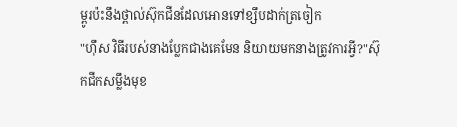ម្ពូរប៉ះនឹងថ្ពាល់ស៊ុកជីនដែលអោនទៅខ្សឹបដាក់ត្រចៀក
"ហ៊ឹស វិធីរបស់នាងប្លែកជាងគេមែន និយាយមកនាងត្រូវការអ្វី?"ស៊ុកជីកសម្លឹងមុខ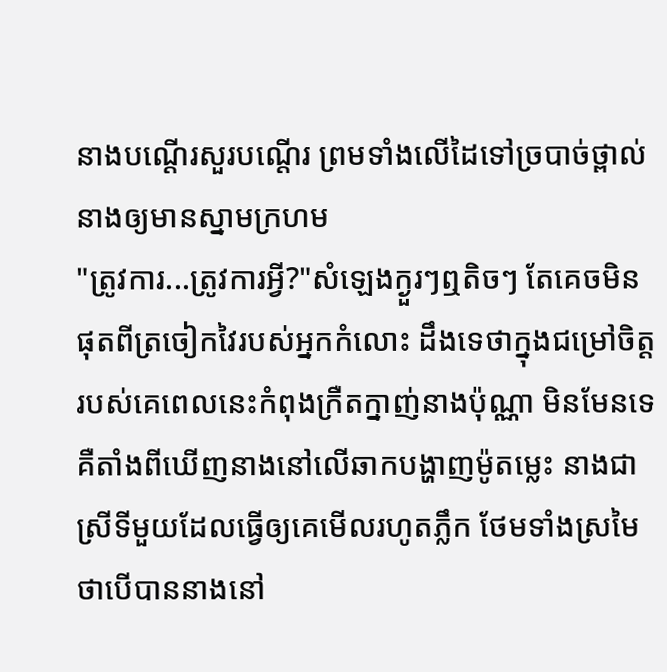នាងបណ្តើរសួរបណ្តើរ ព្រមទាំងលើដៃទៅច្របាច់ថ្ពាល់នាងឲ្យមានស្នាមក្រហម
"ត្រូវការ...ត្រូវការអ្វី?"សំឡេងក្ងួរៗឮតិចៗ តែគេចមិនផុតពីត្រចៀកវៃរបស់អ្នកកំលោះ ដឹងទេថាក្នុងជម្រៅចិត្តរបស់គេពេលនេះកំពុងក្រឺតក្នាញ់នាងប៉ុណ្ណា មិនមែនទេគឺតាំងពីឃើញនាងនៅលើឆាកបង្ហាញម៉ូតម្លេះ នាងជាស្រីទីមួយដែលធ្វើឲ្យគេមើលរហូតភ្លឹក ថែមទាំងស្រមៃថាបើបាននាងនៅ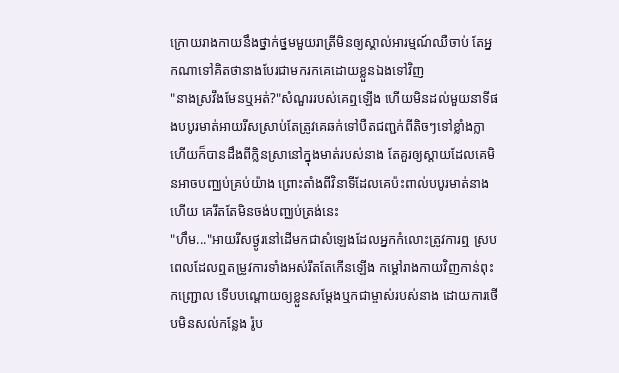ក្រោយរាងកាយនឹងថ្នាក់ថ្នមមួយរាត្រីមិនឲ្យស្គាល់អារម្មណ៍ឈឺចាប់ តែអ្នកណាទៅគិតថានាងបែរជាមករកគេដោយខ្លួនឯងទៅវិញ
"នាងស្រវឹងមែនឬអត់?"សំណួររបស់គេឮឡើង ហើយមិនដល់មួយនាទីផងបបូរមាត់អាយរីសស្រាប់តែត្រូវគេឆក់ទៅបឺតជញ្ជក់ពីតិចៗទៅខ្លាំងក្លា ហើយក៏បានដឹងពីក្លិនស្រានៅក្នុងមាត់របស់នាង តែគួរឲ្យស្តាយដែលគេមិនអាចបញ្ឈប់គ្រប់យ៉ាង ព្រោះតាំងពីវិនាទីដែលគេប៉ះពាល់បបូរមាត់នាងហើយ គេរឹតតែមិនចង់បញ្ឈប់ត្រង់នេះ
"ហឹម..."អាយរីសថ្ងូរនៅដើមកជាសំឡេងដែលអ្នកកំលោះត្រូវការឮ ស្របពេលដែលឮតម្រូវការទាំងអស់រឹតតែកើនឡើង កម្តៅរាងកាយវិញកាន់ពុះកញ្ជ្រោល ទើបបណ្តោយឲ្យខ្លួនសម្តែងឬកជាម្ចាស់របស់នាង ដោយការថើបមិនសល់កន្លែង រ៉ូប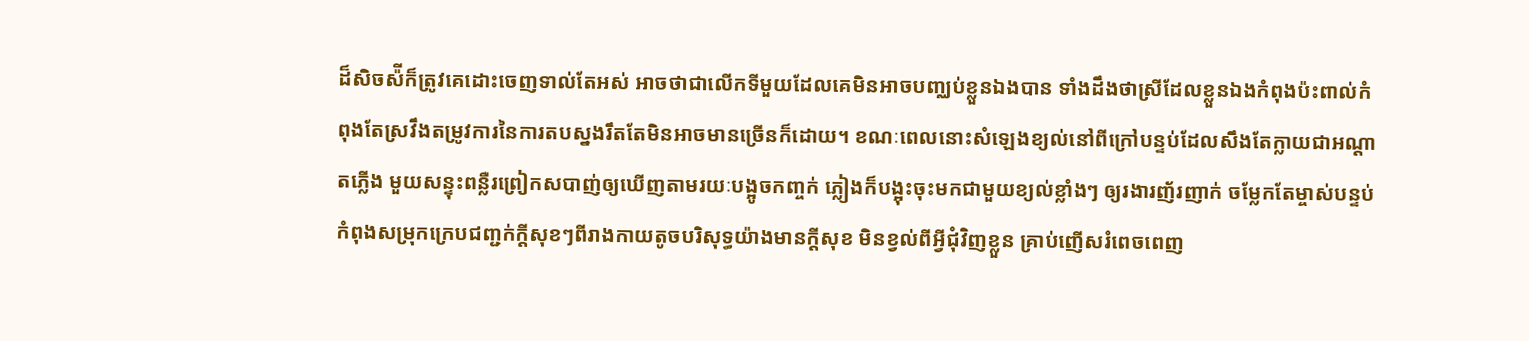ដ៏សិចស៉ីក៏ត្រូវគេដោះចេញទាល់តែអស់ អាចថាជាលើកទីមួយដែលគេមិនអាចបញ្ឈប់ខ្លួនឯងបាន ទាំងដឹងថាស្រីដែលខ្លួនឯងកំពុងប៉ះពាល់កំពុងតែស្រវឹងតម្រូវការនៃការតបស្នងរឹតតែមិនអាចមានច្រើនក៏ដោយ។ ខណៈពេលនោះសំឡេងខ្យល់នៅពីក្រៅបន្ទប់ដែលសឹងតែក្លាយជាអណ្តាតភ្លើង មួយសន្ទុះពន្លឺរព្រៀកសបាញ់ឲ្យឃើញតាមរយៈបង្អូចកញ្ចក់ ភ្លៀងក៏បង្អុះចុះមកជាមួយខ្យល់ខ្លាំងៗ ឲ្យរងារញ័រញាក់ ចម្លែកតែម្ចាស់បន្ទប់កំពុងសម្រុកក្រេបជញ្ជក់ក្តីសុខៗពីរាងកាយតូចបរិសុទ្ធយ៉ាងមានក្តីសុខ មិនខ្វល់ពីអ្វីជុំវិញខ្លួន គ្រាប់ញើសរំពេចពេញ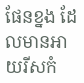ផែនខ្នង ដែលមានអាយរីសកំ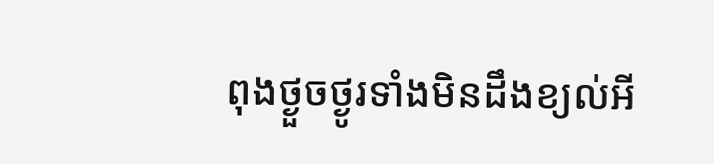ពុងថ្ងួចថ្ងូរទាំងមិនដឹងខ្យល់អី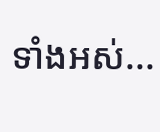ទាំងអស់...